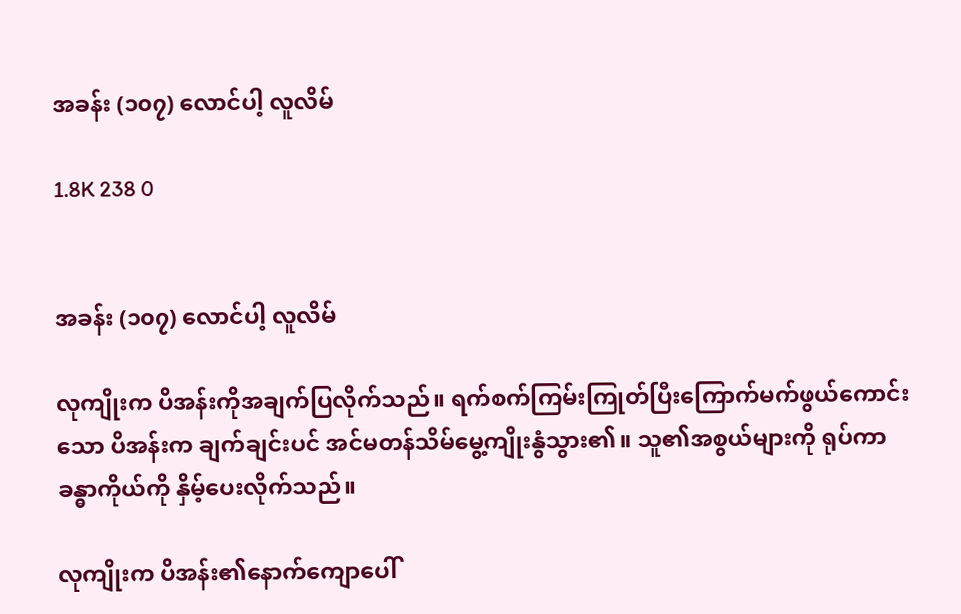အခန်း (၁၀၇) လောင်ပါ့ လူလိမ်

1.8K 238 0


အခန်း (၁၀၇) လောင်ပါ့ လူလိမ်

လုကျိုးက ပိအန်းကိုအချက်ပြလိုက်သည်။ ရက်စက်ကြမ်းကြုတ်ပြီးကြောက်မက်ဖွယ်ကောင်းသော ပိအန်းက ချက်ချင်းပင် အင်မတန်သိမ်မွေ့ကျိုးနွံသွား၏။ သူ၏အစွယ်များကို ရုပ်ကာ ခန္ဓာကိုယ်ကို နှိမ့်ပေးလိုက်သည်။

လုကျိုးက ပိအန်း၏နောက်ကျောပေါ်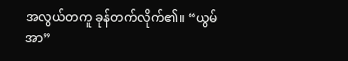အလွယ်တကူ ခုန်တက်လိုက်၏။ “ယွမ်အာ”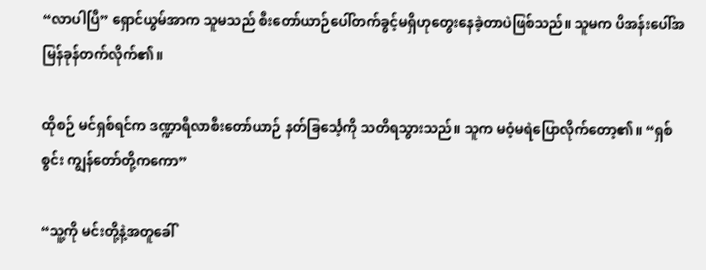“လာပါပြီ” ရှောင်ယွမ်အာက သူမသည် စီးတော်ယာဉ်ပေါ်တက်ခွင့်မရှိဟုတွေးနေခဲ့တာပဲဖြစ်သည်။ သူမက ပိအန်းပေါ်အမြန်ခုန်တက်လိုက်၏။

ထိုစဉ် မင်ရှစ်ရင်က ဒဏ္ဍာရီလာစီးတော်ယာဉ် နတ်ခြင်္သေ့ကို သတိရသွားသည်။ သူက မဝံ့မရဲပြောလိုက်တော့၏။ “ရှစ်စွင်း ကျွန်တော်တို့ကကော”

“သူ့ကို မင်းတို့နဲ့အတူခေါ်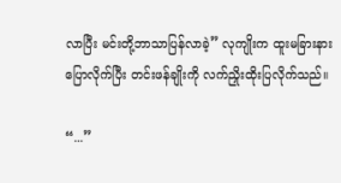လာပြီး မင်းတို့ဘာသာပြန်လာခဲ့” လုကျိုးက ထူးမခြားနားပြောလိုက်ပြီး တင်းဖန်ချိုးကို လက်ညှိုးထိုးပြလိုက်သည်။

“...”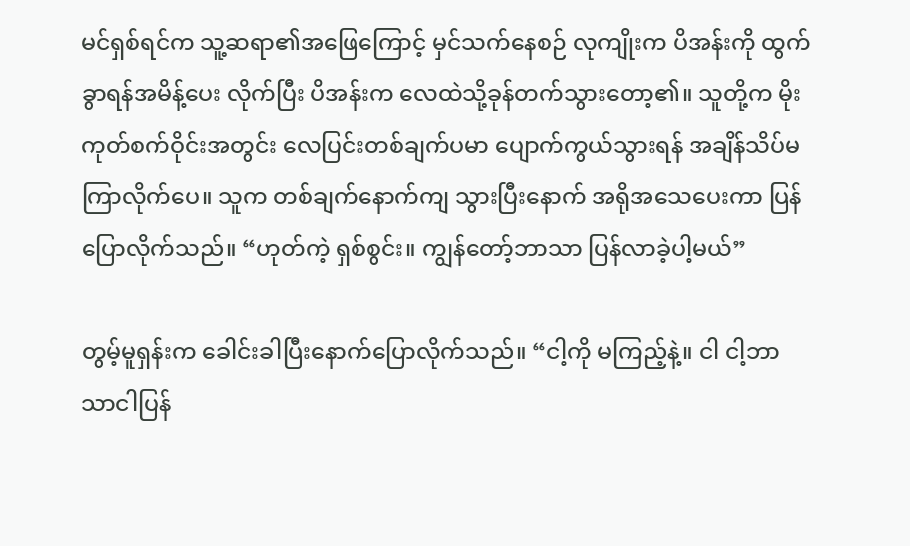မင်ရှစ်ရင်က သူ့ဆရာ၏အဖြေကြောင့် မှင်သက်နေစဉ် လုကျိုးက ပိအန်းကို ထွက်ခွာရန်အမိန့်ပေး လိုက်ပြီး ပိအန်းက လေထဲသို့ခုန်တက်သွားတော့၏။ သူတို့က မိုးကုတ်စက်ဝိုင်းအတွင်း လေပြင်းတစ်ချက်ပမာ ပျောက်ကွယ်သွားရန် အချိန်သိပ်မကြာလိုက်ပေ။ သူက တစ်ချက်နောက်ကျ သွားပြီးနောက် အရိုအသေပေးကာ ပြန်ပြောလိုက်သည်။ “ဟုတ်ကဲ့ ရှစ်စွင်း။ ကျွန်တော့်ဘာသာ ပြန်လာခဲ့ပါ့မယ်”

တွမ့်မူရှန်းက ခေါင်းခါပြီးနောက်ပြောလိုက်သည်။ “ငါ့ကို မကြည့်နဲ့။ ငါ ငါ့ဘာသာငါပြန်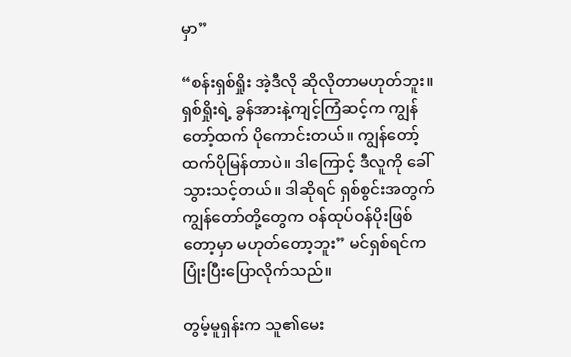မှာ”

“စန်းရှစ်ရှိုး အဲ့ဒီလို ဆိုလိုတာမဟုတ်ဘူး။ ရှစ်ရှိုးရဲ့ ခွန်အားနဲ့ကျင့်ကြံဆင့်က ကျွန်တော့်ထက် ပိုကောင်းတယ်။ ကျွန်တော့်ထက်ပိုမြန်တာပဲ။ ဒါကြောင့် ဒီလူကို ခေါ်သွားသင့်တယ်။ ဒါဆိုရင် ရှစ်စွင်းအတွက် ကျွန်တော်တို့တွေက ဝန်ထုပ်ဝန်ပိုးဖြစ်တော့မှာ မဟုတ်တော့ဘူး” မင်ရှစ်ရင်က ပြုံးပြီးပြောလိုက်သည်။

တွမ့်မူရှန်းက သူ၏မေး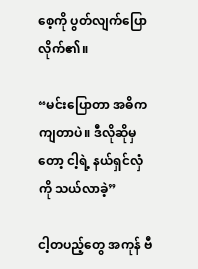စေ့ကို ပွတ်လျက်ပြောလိုက်၏။

“မင်းပြောတာ အဓိကကျတာပဲ။ ဒီလိုဆိုမှတော့ ငါ့ရဲ့ နယ်ရှင်လှံကို သယ်လာခဲ့”

ငါ့တပည့်တွေ အကုန် ဗီ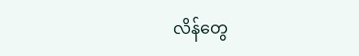လိန်တွေ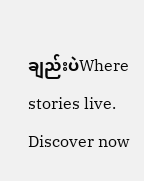ချည်းပဲWhere stories live. Discover now